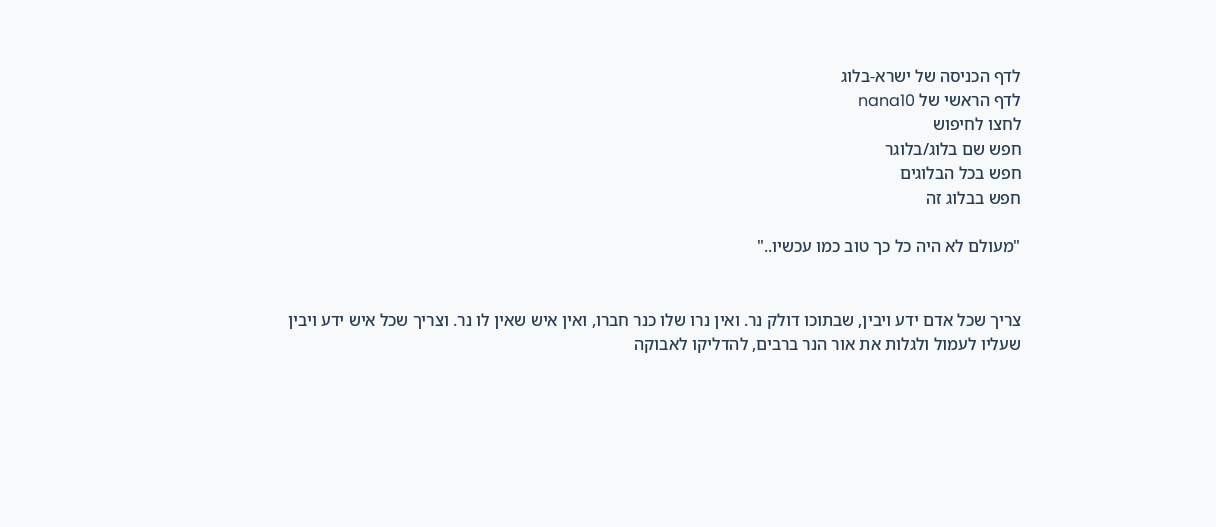לדף הכניסה של ישרא-בלוג
לדף הראשי של nana10
לחצו לחיפוש
חפש שם בלוג/בלוגר
חפש בכל הבלוגים
חפש בבלוג זה

"מעולם לא היה כל כך טוב כמו עכשיו.."


צריך שכל אדם ידע ויבין, שבתוכו דולק נר. ואין נרו שלו כנר חברו, ואין איש שאין לו נר. וצריך שכל איש ידע ויבין שעליו לעמול ולגלות את אור הנר ברבים, להדליקו לאבוקה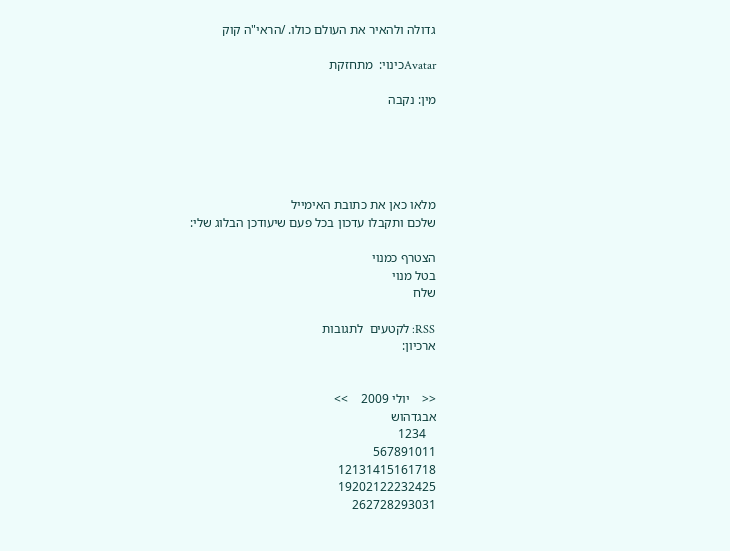גדולה ולהאיר את העולם כולו. /הראי"ה קוק

Avatarכינוי:  מתחזקת

מין: נקבה





מלאו כאן את כתובת האימייל
שלכם ותקבלו עדכון בכל פעם שיעודכן הבלוג שלי:

הצטרף כמנוי
בטל מנוי
שלח

RSS: לקטעים  לתגובות
ארכיון:


<<    יולי 2009    >>
אבגדהוש
   1234
567891011
12131415161718
19202122232425
262728293031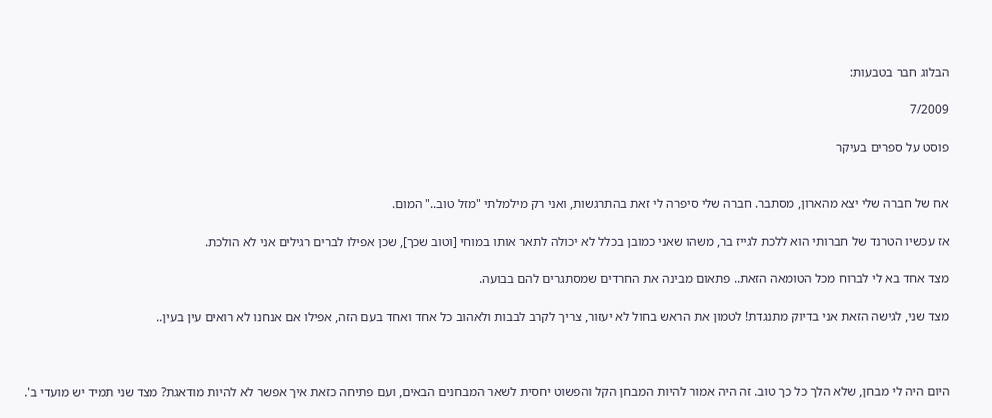הבלוג חבר בטבעות:

7/2009

פוסט על ספרים בעיקר


אח של חברה שלי יצא מהארון, מסתבר. חברה שלי סיפרה לי זאת בהתרגשות, ואני רק מילמלתי "מזל טוב.." המום.

אז עכשיו הטרנד של חברותי הוא ללכת לגייז בר, משהו שאני כמובן בכלל לא יכולה לתאר אותו במוחי [וטוב שכך], שכן אפילו לברים רגילים אני לא הולכת.

מצד אחד בא לי לברוח מכל הטומאה הזאת.. פתאום מבינה את החרדים שמסתגרים להם בבועה.

מצד שני, לגישה הזאת אני בדיוק מתנגדת! לטמון את הראש בחול לא יעזור, צריך לקרב לבבות ולאהוב כל אחד ואחד בעם הזה, אפילו אם אנחנו לא רואים עין בעין..



היום היה לי מבחן, שלא הלך כל כך טוב. זה היה אמור להיות המבחן הקל והפשוט יחסית לשאר המבחנים הבאים, ועם פתיחה כזאת איך אפשר לא להיות מודאגת? מצד שני תמיד יש מועדי ב'.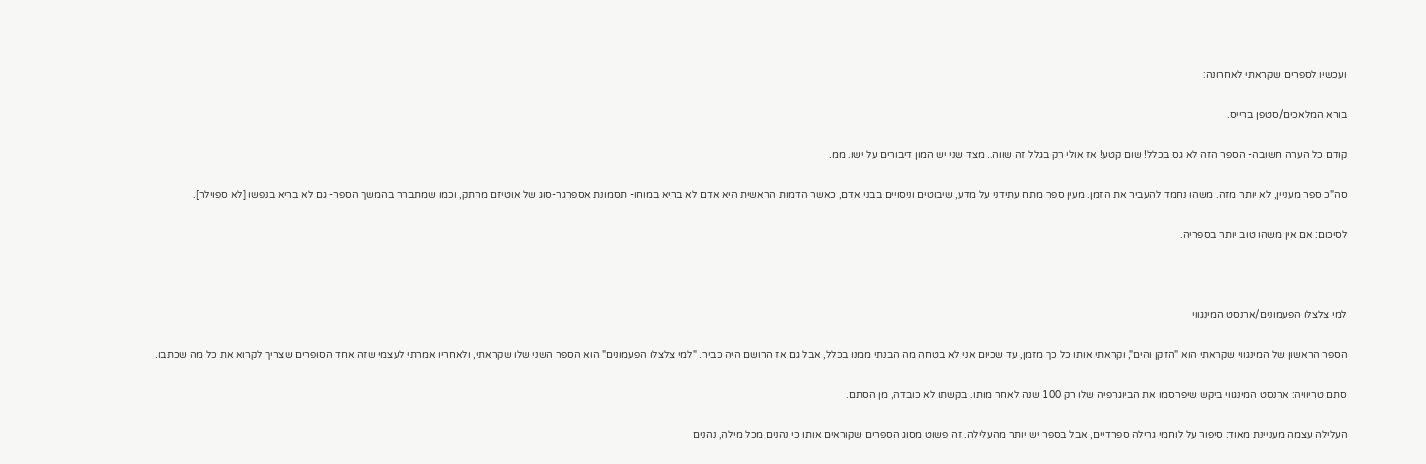ועכשיו לספרים שקראתי לאחרונה:

בורא המלאכים/סטפן ברייס.

קודם כל הערה חשובה- הספר הזה לא גס בכלל! שום קטע! אז אולי רק בגלל זה שווה.. מצד שני יש המון דיבורים על ישו. ממ.

סה"כ ספר מעניין, לא יותר מזה. משהו נחמד להעביר את הזמן. מעין ספר מתח עתידני על מדע, שיבוטים וניסויים בבני אדם, כאשר הדמות הראשית היא אדם לא בריא במוחו- תסמונת אספרגר-סוג של אוטיזם מרתק, וכמו שמתברר בהמשך הספר- גם לא בריא בנפשו [לא ספוילר].

לסיכום: אם אין משהו טוב יותר בספריה.



למי צלצלו הפעמונים/ארנסט המינגווי

הספר הראשון של המינגווי שקראתי הוא "הזקן והים", וקראתי אותו כל כך מזמן, עד שכיום אני לא בטחה מה הבנתי ממנו בכלל, אבל גם אז הרושם היה כביר. "למי צלצלו הפעמונים" הוא הספר השני שלו שקראתי, ולאחריו אמרתי לעצמי שזה אחד הסופרים שצריך לקרוא את כל מה שכתבו.

סתם טריוויה: ארנסט המינגווי ביקש שיפרסמו את הביוגרפיה שלו רק 100 שנה לאחר מותו. בקשתו לא כובדה, מן הסתם.

העלילה עצמה מעניינת מאוד: סיפור על לוחמי גרילה ספרדיים, אבל בספר יש יותר מהעלילה. זה פשוט מסוג הספרים שקוראים אותו כי נהנים מכל מילה, נהנים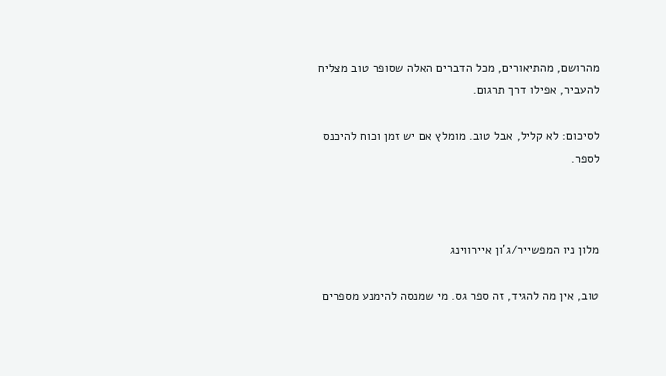מהרושם, מהתיאורים, מכל הדברים האלה שסופר טוב מצליח להעביר, אפילו דרך תרגום.

לסיכום: לא קליל, אבל טוב. מומלץ אם יש זמן וכוח להיכנס לספר.



מלון ניו המפשייר/ג'ון איירווינג

טוב, אין מה להגיד, זה ספר גס. מי שמנסה להימנע מספרים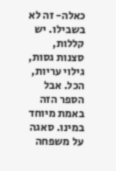כאלה- זה לא בשבילו. יש קללות, סצנות גסות, גילוי עריות, הכל. אבל הספר הזה באמת מיוחד במינו. סאגה על משפחה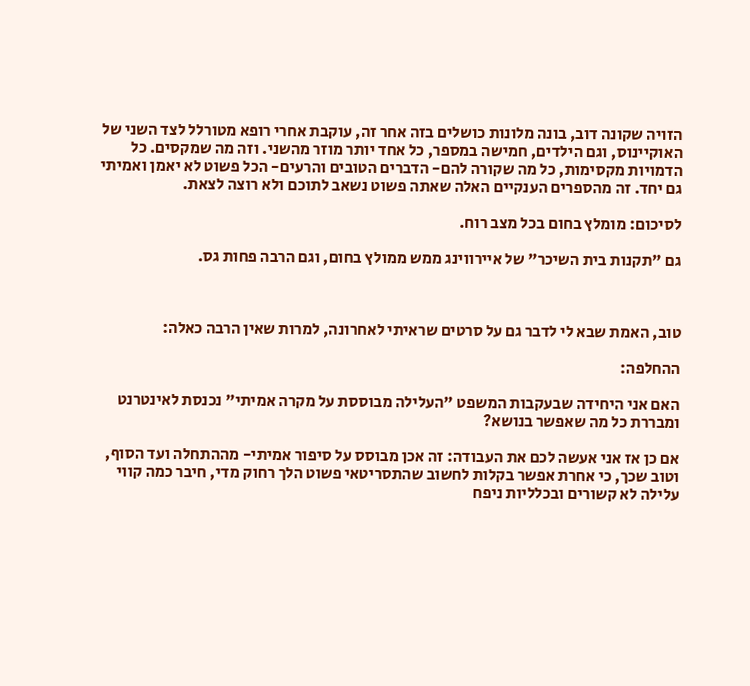הזויה שקונה דוב, בונה מלונות כושלים בזה אחר זה, עוקבת אחרי רופא מטורלל לצד השני של האוקיינוס, וגם הילדים, חמישה במספר, כל אחד יותר מוזר מהשני. וזה מה שמקסים. כל הדמויות מקסימות, כל מה שקורה להם- הדברים הטובים והרעים- הכל פשוט לא יאמן ואמיתי גם יחד. זה מהספרים הענקיים האלה שאתה פשוט נשאב לתוכם ולא רוצה לצאת.

לסיכום: מומלץ בחום בכל מצב רוח.

גם "תקנות בית השיכר" של איירווינג ממש ממולץ בחום, וגם הרבה פחות גס.



טוב, האמת שבא לי לדבר גם על סרטים שראיתי לאחרונה, למרות שאין הרבה כאלה:

ההחלפה:

האם אני היחידה שבעקבות המשפט "העלילה מבוססת על מקרה אמיתי" נכנסת לאינטרנט ומבררת כל מה שאפשר בנושא?

אם כן אז אני אעשה לכם את העבודה: זה אכן מבוסס על סיפור אמיתי- מההתחלה ועד הסוף, וטוב שכך, כי אחרת אפשר בקלות לחשוב שהתסריטאי פשוט הלך רחוק מדי, חיבר כמה קווי עלילה לא קשורים ובכלליות ניפח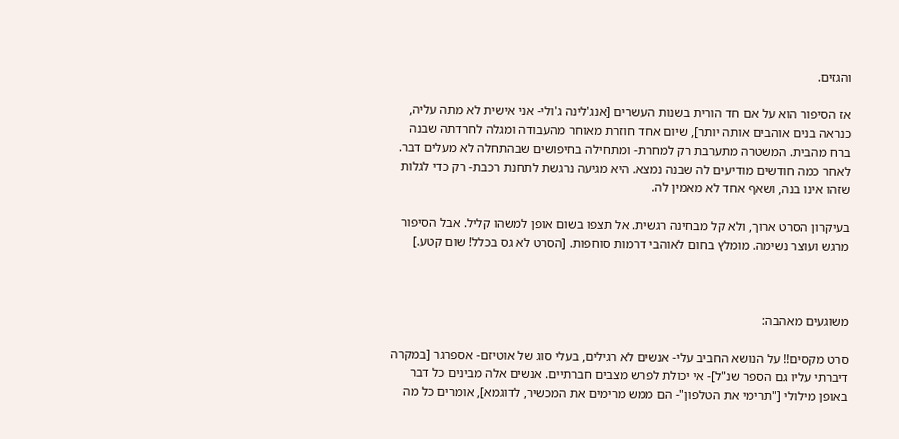והגזים.

אז הסיפור הוא על אם חד הורית בשנות העשרים [אנג'לינה ג'ולי- אני אישית לא מתה עליה, כנראה בנים אוהבים אותה יותר], שיום אחד חוזרת מאוחר מהעבודה ומגלה לחרדתה שבנה ברח מהבית. המשטרה מתערבת רק למחרת- ומתחילה בחיפושים שבהתחלה לא מעלים דבר. לאחר כמה חודשים מודיעים לה שבנה נמצא. היא מגיעה נרגשת לתחנת רכבת- רק כדי לגלות שזהו אינו בנה, ושאף אחד לא מאמין לה.

בעיקרון הסרט ארוך, ולא קל מבחינה רגשית. אל תצפו בשום אופן למשהו קליל. אבל הסיפור מרגש ועוצר נשימה. מומלץ בחום לאוהבי דרמות סוחפות. [הסרט לא גס בכלל! שום קטע.]



משוגעים מאהבה:

סרט מקסים!! על הנושא החביב עלי- אנשים לא רגילים, בעלי סוג של אוטיזם- אספרגר [במקרה דיברתי עליו גם הספר שנ"ל]- אי יכולת לפרש מצבים חברתיים. אנשים אלה מבינים כל דבר באופן מילולי ["תרימי את הטלפון"- הם ממש מרימים את המכשיר, לדוגמא], אומרים כל מה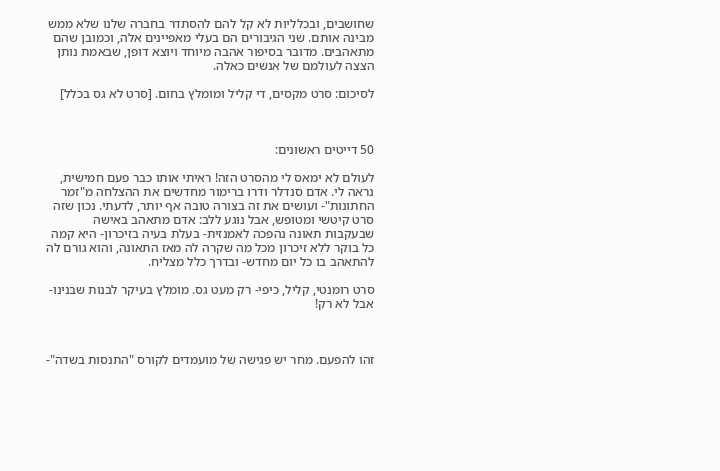שחושבים, ובכלליות לא קל להם להסתדר בחברה שלנו שלא ממש מבינה אותם. שני הגיבורים הם בעלי מאפיינים אלה, וכמובן שהם מתאהבים. מדובר בסיפור אהבה מיוחד ויוצא דופן, שבאמת נותן הצצה לעולמם של אנשים כאלה.

לסיכום: סרט מקסים, די קליל ומומלץ בחום. [סרט לא גס בכלל]



50 דייטים ראשונים:

לעולם לא ימאס לי מהסרט הזה! ראיתי אותו כבר פעם חמישית, נראה לי. אדם סנדלר ודרו ברימור מחדשים את ההצלחה מ"זמר החתונות"- ועושים את זה בצורה טובה אף יותר, לדעתי. נכון שזה סרט קיטשי ומטופש, אבל נוגע ללב: אדם מתאהב באישה שבעקבות תאונה נהפכה לאמנזית- בעלת בעיה בזיכרון- היא קמה כל בוקר ללא זיכרון מכל מה שקרה לה מאז התאונה, והוא גורם לה להתאהב בו כל יום מחדש- ובדרך כלל מצליח.

סרט רומנטי, קליל, כיפי- רק מעט גס. מומלץ בעיקר לבנות שבנינו- אבל לא רק!



זהו להפעם. מחר יש פגישה של מועמדים לקורס "התנסות בשדה"-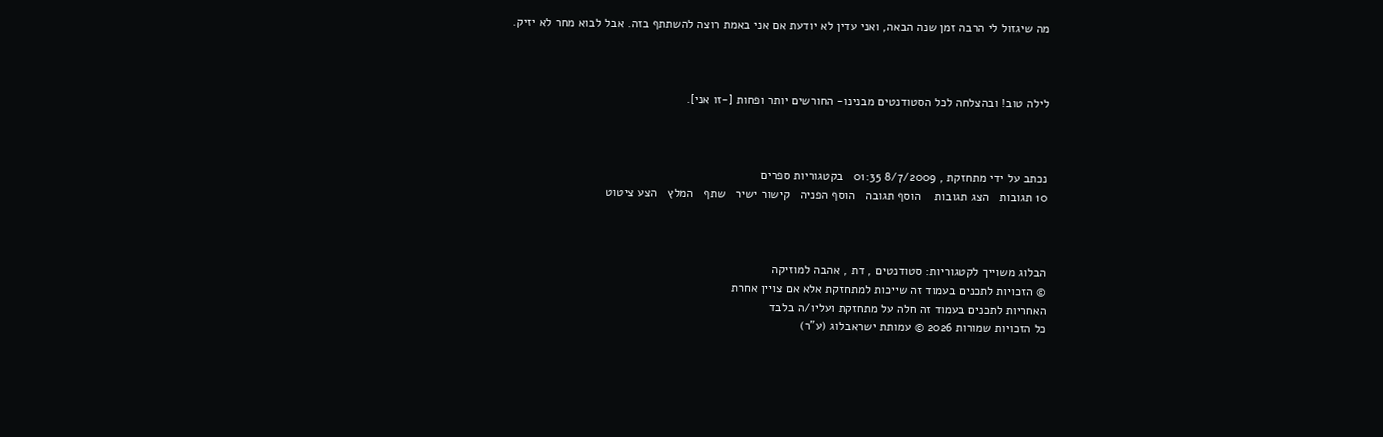מה שיגזול לי הרבה זמן שנה הבאה, ואני עדין לא יודעת אם אני באמת רוצה להשתתף בזה. אבל לבוא מחר לא יזיק.



לילה טוב! ובהצלחה לכל הסטודנטים מבנינו- החורשים יותר ופחות [-זו אני].



נכתב על ידי מתחזקת , 8/7/2009 01:35   בקטגוריות ספרים
10 תגובות   הצג תגובות    הוסף תגובה   הוסף הפניה   קישור ישיר   שתף   המלץ   הצע ציטוט



הבלוג משוייך לקטגוריות: סטודנטים , דת , אהבה למוזיקה
© הזכויות לתכנים בעמוד זה שייכות למתחזקת אלא אם צויין אחרת
האחריות לתכנים בעמוד זה חלה על מתחזקת ועליו/ה בלבד
כל הזכויות שמורות 2026 © עמותת ישראבלוג (ע"ר)